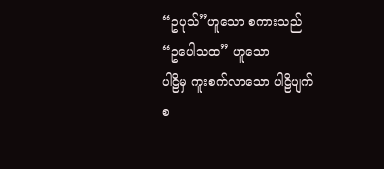“ဥပုသ်”ဟူသော စကားသည် “ဥပေါသထ” ဟူသော
ပါဠိမှ ကူးစက်လာသော ပါဠိပျက် စ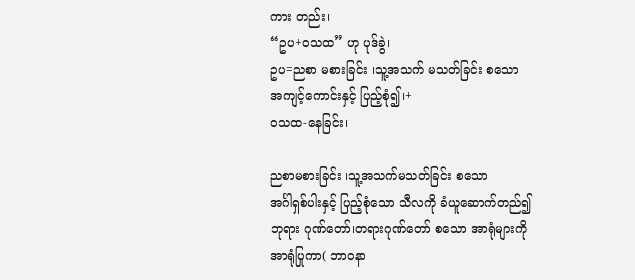ကား တည်း၊
“ဥပ+ဝသထ” ဟု ပုဒ်ခွဲ၊
ဥပ=ညစာ မစားခြင်း ၊သူ့အသက် မသတ်ခြင်း စသော
အကျင့်ကောင်းနှင့် ပြည့်စုံ၍၊+
ဝသထ-နေခြင်း၊

ညစာမစားခြင်း ၊သူ့အသက်မသတ်ခြင်း စသော
အင်္ဂါရှစ်ပါးနှင့် ပြည့်စုံသော သီလကို ခံယူဆောက်တည်၍
ဘုရား ဂုဏ်တော်၊တရားဂုဏ်တော် စသော အာရုံများကို
အာရုံပြုကာ( ဘာဝနာ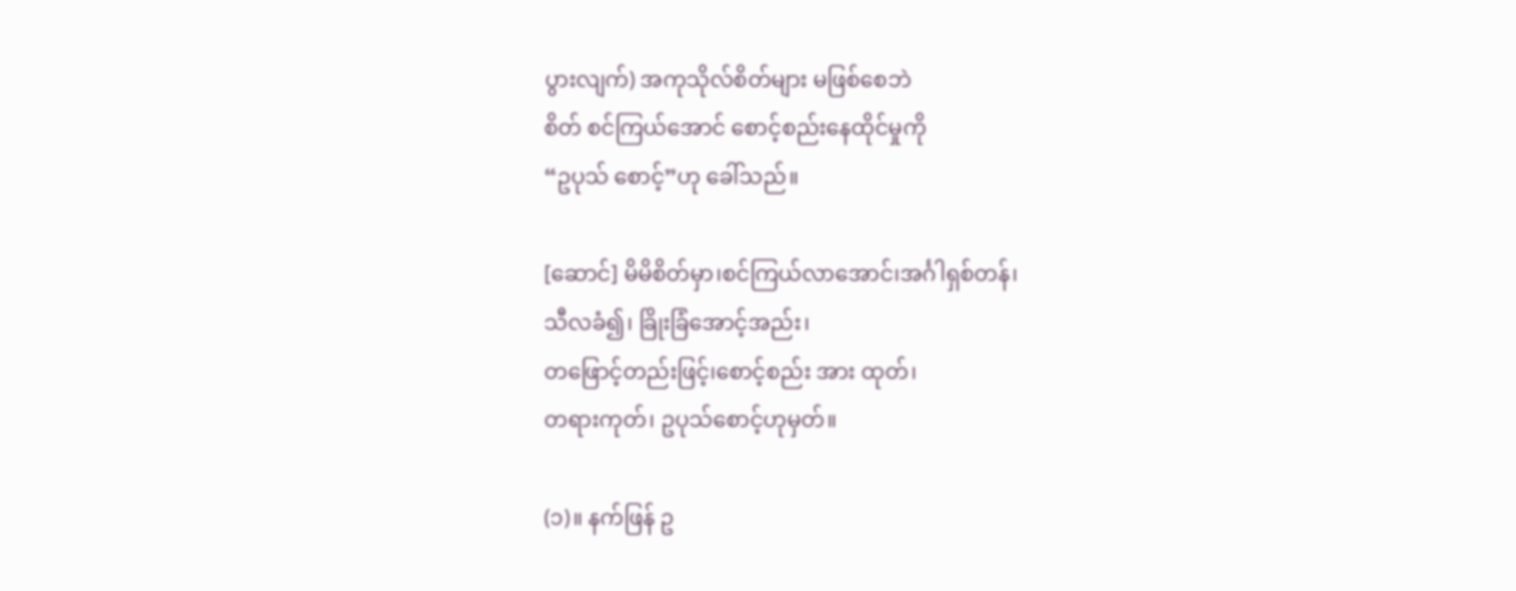ပွားလျက်) အကုသိုလ်စိတ်များ မဖြစ်စေဘဲ
စိတ် စင်ကြယ်အောင် စောင့်စည်းနေထိုင်မှုကို
“ဥပုသ် စောင့်”ဟု ခေါ်သည်။

[ဆောင်] မိမိစိတ်မှာ၊စင်ကြယ်လာအောင်၊အင်္ဂါရှစ်တန်၊
သီလခံ၍၊ ခြိုးခြံအောင့်အည်း၊
တဖြောင့်တည်းဖြင့်၊စောင့်စည်း အား ထုတ်၊
တရားကုတ်၊ ဥပုသ်စောင့်ဟုမှတ်။

(၁)။ နက်ဖြန် ဥ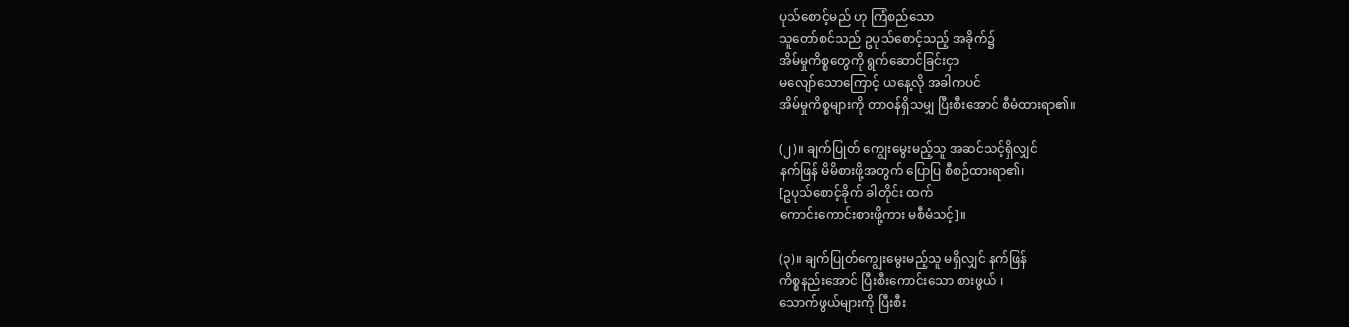ပုသ်စောင့်မည် ဟု ကြံစည်သော
သူတော်စင်သည် ဥပုသ်စောင့်သည့် အခိုက်၌
အိမ်မှုကိစ္စတွေကို ရွက်ဆောင်ခြင်းငှာ
မလျော်သောကြောင့် ယနေ့လို အခါကပင်
အိမ်မှုကိစ္စများကို တာဝန်ရှိသမျှ ပြီးစီးအောင် စီမံထားရာ၏။

(၂)။ ချက်ပြုတ် ကျွေးမွေးမည့်သူ အဆင်သင့်ရှိလျှင်
နက်ဖြန် မိမိစားဖို့အတွက် ပြောပြ စီစဉ်ထားရာ၏၊
[ဥပုသ်စောင့်ခိုက် ခါတိုင်း ထက်
ကောင်းကောင်းစားဖို့ကား မစီမံသင့်]။

(၃)။ ချက်ပြုတ်ကျွေးမွေးမည့်သူ မရှိလျှင် နက်ဖြန်
ကိစ္စနည်းအောင် ပြီးစီးကောင်းသော စားဖွယ် ၊
သောက်ဖွယ်များကို ပြီးစီး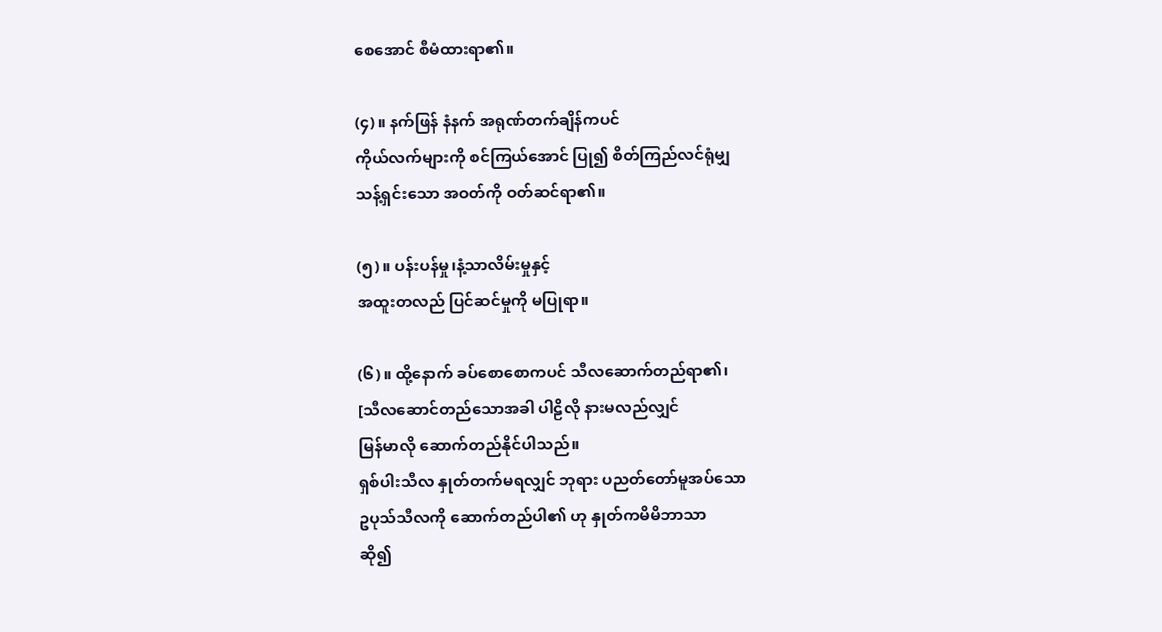စေအောင် စီမံထားရာ၏။

(၄)။ နက်ဖြန် နံနက် အရုဏ်တက်ချိန်ကပင်
ကိုယ်လက်များကို စင်ကြယ်အောင် ပြု၍ စိတ်ကြည်လင်ရုံမျှ
သန့်ရှင်းသော အဝတ်ကို ဝတ်ဆင်ရာ၏။

(၅)။ ပန်းပန်မှု၊နံ့သာလိမ်းမှုနှင့်
အထူးတလည် ပြင်ဆင်မှုကို မပြုရာ။

(၆)။ ထို့နောက် ခပ်စောစောကပင် သီလဆောက်တည်ရာ၏၊
[သီလဆောင်တည်သောအခါ ပါဠိလို နားမလည်လျှင်
မြန်မာလို ဆောက်တည်နိုင်ပါသည်။
ရှစ်ပါးသီလ နှုတ်တက်မရလျှင် ဘုရား ပညတ်တော်မူအပ်သော
ဥပုသ်သီလကို ဆောက်တည်ပါ၏ ဟု နှုတ်ကမိမိဘာသာ
ဆို၍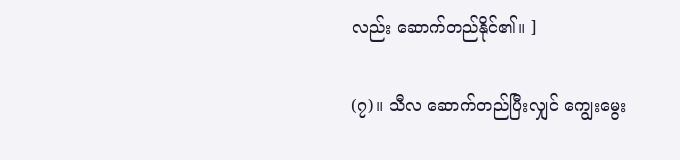လည်း ဆောက်တည်နိုင်၏။ ]

(၇)။ သီလ ဆောက်တည်ပြီးလျှင် ကျွေးမွေး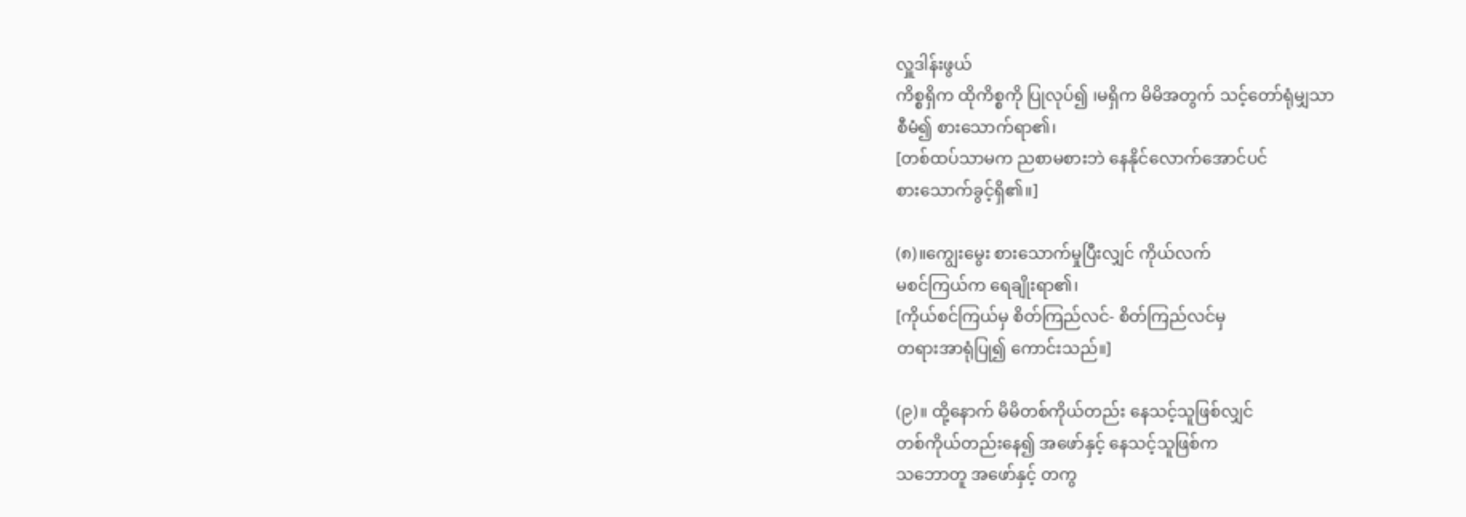လှူဒါန်းဖွယ်
ကိစ္စရှိက ထိုကိစ္စကို ပြုလုပ်၍ ၊မရှိက မိမိအတွက် သင့်တော်ရုံမျှသာ
စီမံ၍ စားသောက်ရာ၏၊
[တစ်ထပ်သာမက ညစာမစားဘဲ နေနိုင်လောက်အောင်ပင်
စားသောက်ခွင့်ရှိ၏။]

(၈)။ကျွေးမွေး စားသောက်မှုပြီးလျှင် ကိုယ်လက်
မစင်ကြယ်က ရေချိုးရာ၏၊
[ကိုယ်စင်ကြယ်မှ စိတ်ကြည်လင်- စိတ်ကြည်လင်မှ
တရားအာရုံပြု၍ ကောင်းသည်။]

(၉)။ ထို့နောက် မိမိတစ်ကိုယ်တည်း နေသင့်သူဖြစ်လျှင်
တစ်ကိုယ်တည်းနေ၍ အဖော်နှင့် နေသင့်သူဖြစ်က
သဘောတူ အဖော်နှင့် တကွ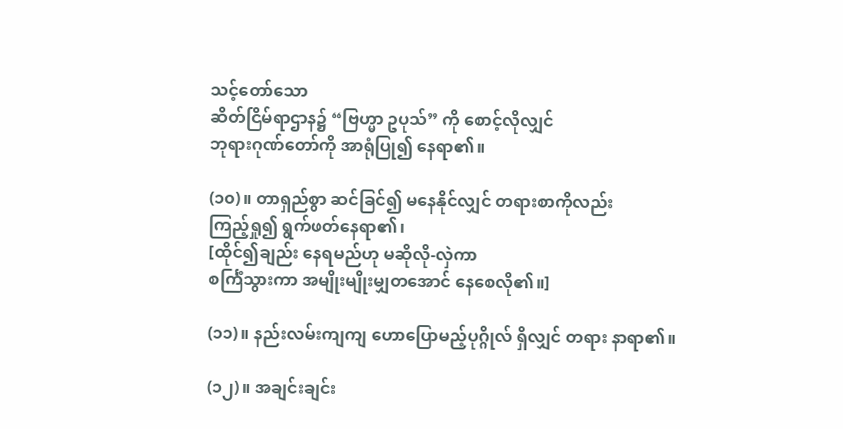သင့်တော်သော
ဆိတ်ငြိမ်ရာဌာန၌ “ဗြဟ္မာ ဥပုသ်” ကို စောင့်လိုလျှင်
ဘုရားဂုဏ်တော်ကို အာရုံပြု၍ နေရာ၏။

(၁၀)။ တာရှည်စွာ ဆင်ခြင်၍ မနေနိုင်လျှင် တရားစာကိုလည်း
ကြည့်ရှု၍ ရွက်ဖတ်နေရာ၏၊
[ထိုင်၍ချည်း နေရမည်ဟု မဆိုလို-လှဲကာ
စင်္ကြံသွားကာ အမျိုးမျိုးမျှတအောင် နေစေလို၏။]

(၁၁)။ နည်းလမ်းကျကျ ဟောပြောမည့်ပုဂ္ဂိုလ် ရှိလျှင် တရား နာရာ၏။

(၁၂)။ အချင်းချင်း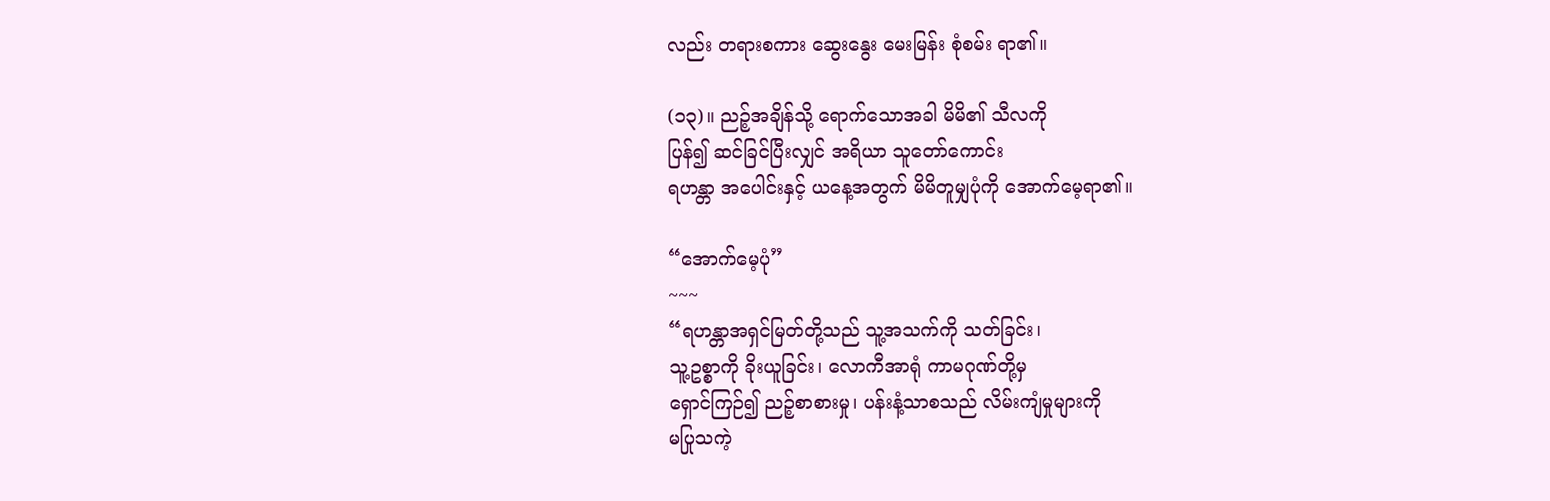လည်း တရားစကား ဆွေးနွေး မေးမြန်း စုံစမ်း ရာ၏။

(၁၃)။ ညဉ့်အချိန်သို့ ရောက်သောအခါ မိမိ၏ သီလကို
ပြန်၍ ဆင်ခြင်ပြီးလျှင် အရိယာ သူတော်ကောင်း
ရဟန္တာ အပေါင်းနှင့် ယနေ့အတွက် မိမိတူမျှပုံကို အောက်မေ့ရာ၏။

“အောက်မေ့ပုံ”
~~~
“ရဟန္တာအရှင်မြတ်တို့သည် သူ့အသက်ကို သတ်ခြင်း၊
သူ့ဥစ္စာကို ခိုးယူခြင်း၊ လောကီအာရုံ ကာမဂုဏ်တို့မှ
ရှောင်ကြဉ်၍ ညဉ့်စာစားမှု၊ ပန်းနံ့သာစသည် လိမ်းကျံမှုများကို
မပြုသကဲ့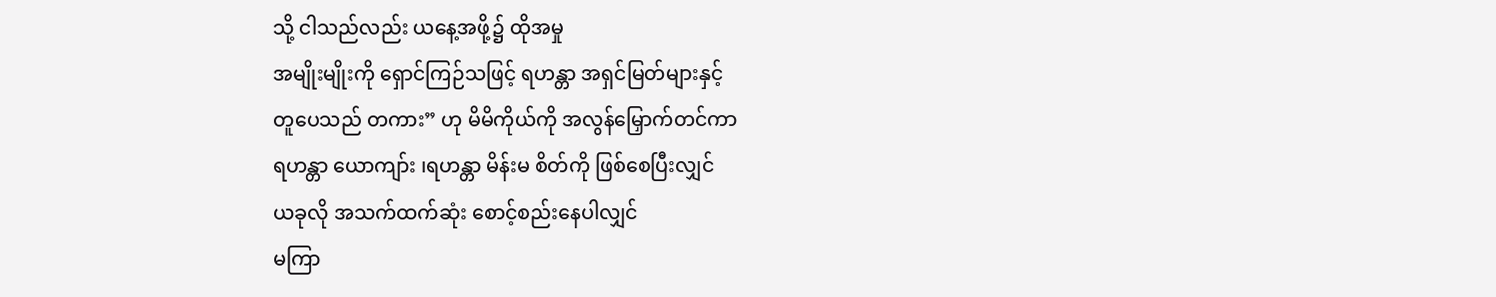သို့ ငါသည်လည်း ယနေ့အဖို့၌ ထိုအမှု
အမျိုးမျိုးကို ရှောင်ကြဉ်သဖြင့် ရဟန္တာ အရှင်မြတ်များနှင့်
တူပေသည် တကား” ဟု မိမိကိုယ်ကို အလွန်မြှောက်တင်ကာ
ရဟန္တာ ယောကျာ်း ၊ရဟန္တာ မိန်းမ စိတ်ကို ဖြစ်စေပြီးလျှင်
ယခုလို အသက်ထက်ဆုံး စောင့်စည်းနေပါလျှင်
မကြာ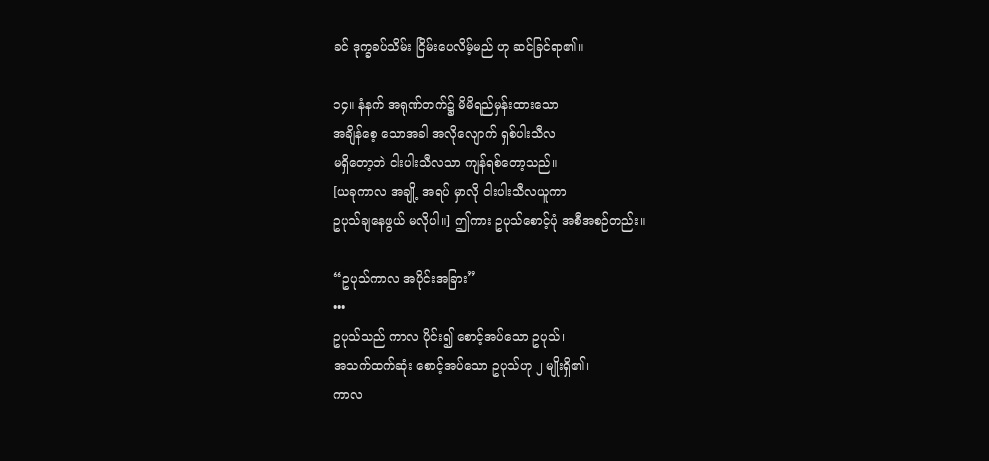ခင် ဒုက္ခခပ်သိမ်း ငြိမ်းပေလိမ့်မည် ဟု ဆင်ခြင်ရာ၏။

၁၄။ နံနက် အရုဏ်တက်၌ မိမိရည်မှန်းထားသော
အချိန်စေ့ သောအခါ အလိုလျောက် ရှစ်ပါးသီလ
မရှိတော့ဘဲ ငါးပါးသီလသာ ကျန်ရစ်တော့သည်။
[ယခုကာလ အချို့ အရပ် မှာလို ငါးပါးသီလယူကာ
ဥပုသ်ချနေဖွယ် မလိုပါ။] ဤကား ဥပုသ်စောင့်ပုံ အစီအစဉ်တည်း။

“ဥပုသ်ကာလ အပိုင်းအခြား”
•••
ဥပုသ်သည် ကာလ ပိုင်း၍ စောင့်အပ်သော ဥပုသ်၊
အသက်ထက်ဆုံး စောင့်အပ်သော ဥပုသ်ဟု ၂ မျိုးရှိ၏၊
ကာလ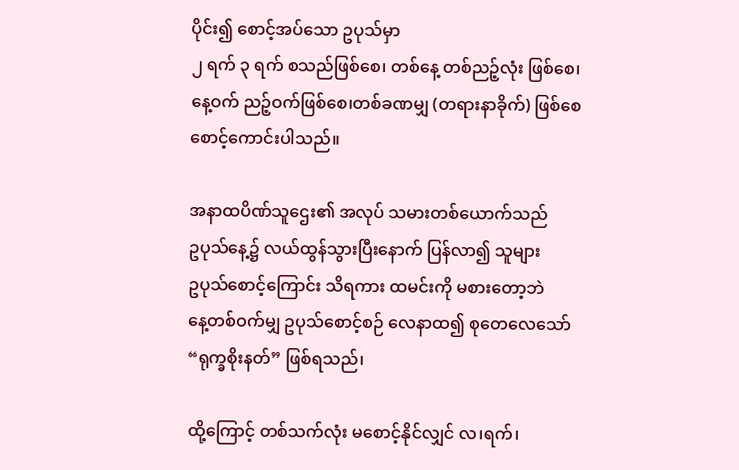ပိုင်း၍ စောင့်အပ်သော ဥပုသ်မှာ
၂ ရက် ၃ ရက် စသည်ဖြစ်စေ၊ တစ်နေ့ တစ်ညဉ့်လုံး ဖြစ်စေ၊
နေ့ဝက် ညဉ့်ဝက်ဖြစ်စေ၊တစ်ခဏမျှ (တရားနာခိုက်) ဖြစ်စေ
စောင့်ကောင်းပါသည်။

အနာထပိဏ်သူဌေး၏ အလုပ် သမားတစ်ယောက်သည်
ဥပုသ်နေ့၌ လယ်ထွန်သွားပြီးနောက် ပြန်လာ၍ သူများ
ဥပုသ်စောင့်ကြောင်း သိရကား ထမင်းကို မစားတော့ဘဲ
နေ့တစ်ဝက်မျှ ဥပုသ်စောင့်စဉ် လေနာထ၍ စုတေလေသော်
“ရုက္ခစိုးနတ်” ဖြစ်ရသည်၊

ထို့ကြောင့် တစ်သက်လုံး မစောင့်နိုင်လျှင် လ၊ရက်၊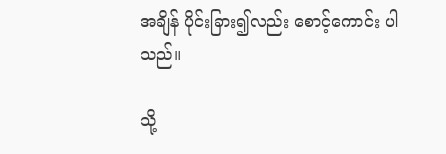အချိန် ပိုင်းခြား၍လည်း စောင့်ကောင်း ပါသည်။

သို့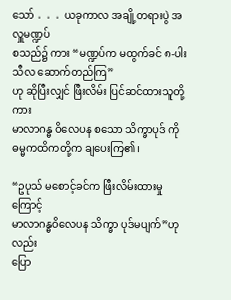သော် 。。。ယခုကာလ အချို့တရားပွဲ အလှူမဏ္ဍပ်
စသည်၌ ကား “မဏ္ဍပ်က မထွက်ခင် ၈-ပါးသီလ ဆောက်တည်ကြ”
ဟု ဆိုပြီးလျှင် ဖြီးလိမ်း ပြင်ဆင်ထားသူတို့ကား
မာလာဂန္ဓ ဝိလေပန စသော သိက္ခာပုဒ် ကို
ဓမ္မကထိကတို့က ချပေးကြ၏၊

“ဥပုသ် မစောင့်ခင်က ဖြီးလိမ်းထားမှုကြောင့်
မာလာဂန္ဓဝိလေပန သိက္ခာ ပုဒ်မပျက်”ဟုလည်း
ပြော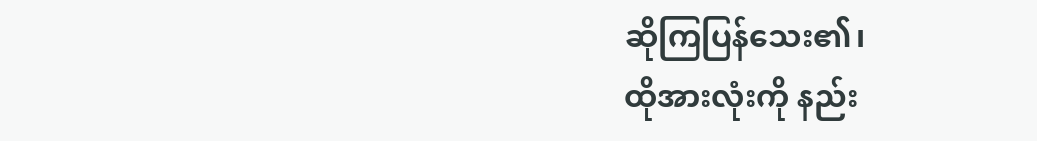ဆိုကြပြန်သေး၏၊
ထိုအားလုံးကို နည်း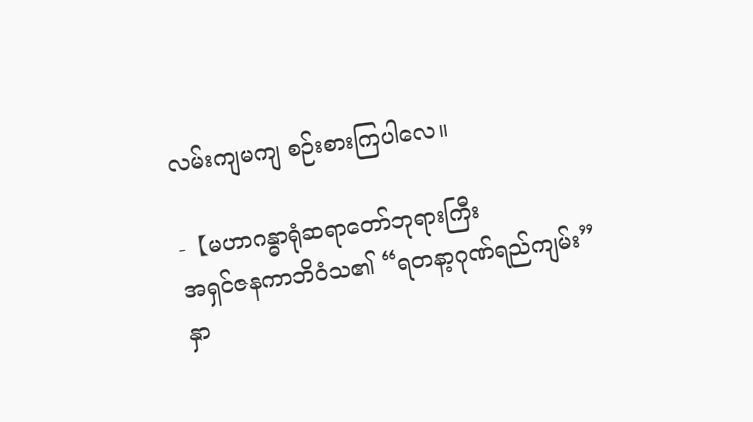လမ်းကျမကျ စဉ်းစားကြပါလေ။

-【မဟာဂန္ဓာရုံဆရာတော်ဘုရားကြီး
အရှင်ဇနကာဘိဝံသ၏ “ရတနာ့ဂုဏ်ရည်ကျမ်း”
နှာ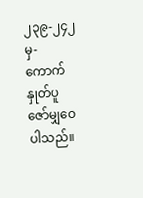၂၃၉-၂၄၂ မှ- ကောက်နှုတ်ပူဇော်မျှဝေပါသည်။